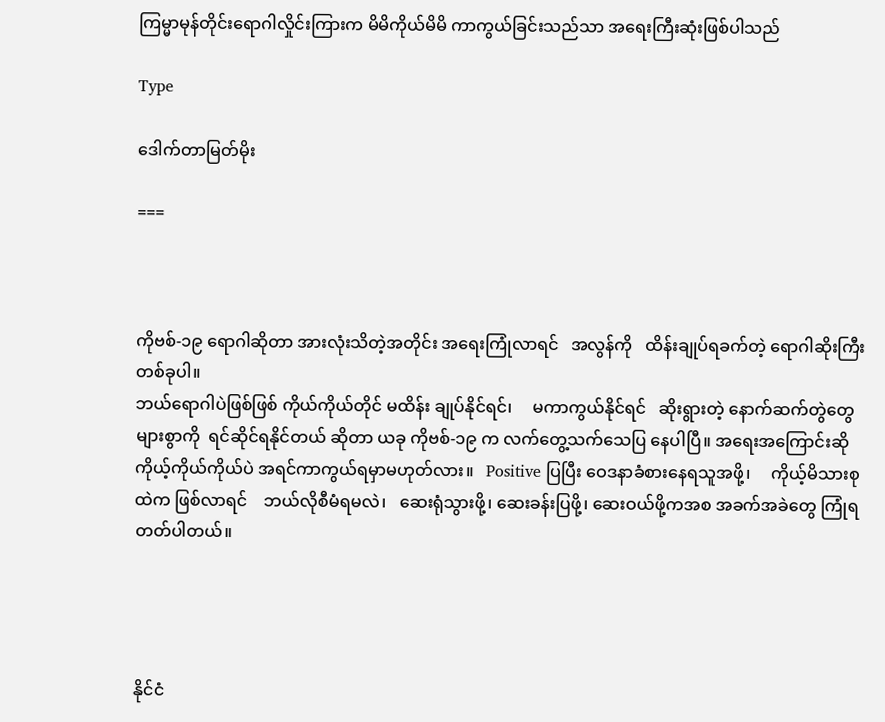ကြမ္မာမုန်တိုင်းရောဂါလှိုင်းကြားက မိမိကိုယ်မိမိ ကာကွယ်ခြင်းသည်သာ အရေးကြီးဆုံးဖြစ်ပါသည်

Type

ဒေါက်တာမြတ်မိုး

===



ကိုဗစ်-၁၉ ရောဂါဆိုတာ အားလုံးသိတဲ့အတိုင်း အရေးကြုံလာရင်   အလွန်ကို   ထိန်းချုပ်ရခက်တဲ့ ရောဂါဆိုးကြီးတစ်ခုပါ။
ဘယ်ရောဂါပဲဖြစ်ဖြစ် ကိုယ်ကိုယ်တိုင် မထိန်း ချုပ်နိုင်ရင်၊     မကာကွယ်နိုင်ရင်   ဆိုးရွားတဲ့ နောက်ဆက်တွဲတွေ များစွာကို  ရင်ဆိုင်ရနိုင်တယ် ဆိုတာ ယခု ကိုဗစ်-၁၉ က လက်တွေ့သက်သေပြ နေပါပြီ။ အရေးအကြောင်းဆို ကိုယ့်ကိုယ်ကိုယ်ပဲ အရင်ကာကွယ်ရမှာမဟုတ်လား။   Positive ပြပြီး ဝေဒနာခံစားနေရသူအဖို့၊     ကိုယ့်မိသားစုထဲက ဖြစ်လာရင်    ဘယ်လိုစီမံရမလဲ၊   ဆေးရုံသွားဖို့၊ ဆေးခန်းပြဖို့၊ ဆေးဝယ်ဖို့ကအစ အခက်အခဲတွေ ကြုံရတတ်ပါတယ်။




နိုင်ငံ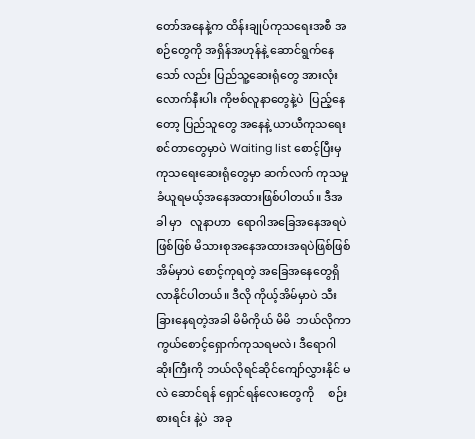တော်အနေနဲ့က ထိန်းချုပ်ကုသရေးအစီ အစဉ်တွေကို အရှိန်အဟုန်နဲ့ ဆောင်ရွက်နေသော် လည်း ပြည်သူ့ဆေးရုံတွေ အားလုံးလောက်နီးပါး ကိုဗစ်လူနာတွေနဲ့ပဲ  ပြည့်နေတော့ ပြည်သူတွေ အနေနဲ့ ယာယီကုသရေးစင်တာတွေမှာပဲ Waiting list စောင့်ပြီးမှ ကုသရေးဆေးရုံတွေမှာ ဆက်လက် ကုသမှုခံယူရမယ့်အနေအထားဖြစ်ပါတယ်။ ဒီအခါ မှာ   လူနာဟာ  ရောဂါအခြေအနေအရပဲဖြစ်ဖြစ် မိသားစုအနေအထားအရပဲဖြစ်ဖြစ်    အိမ်မှာပဲ စောင့်ကုရတဲ့ အခြေအနေတွေရှိလာနိုင်ပါတယ်။ ဒီလို ကိုယ့်အိမ်မှာပဲ သီးခြားနေရတဲ့အခါ မိမိကိုယ် မိမိ  ဘယ်လိုကာကွယ်စောင့်ရှောက်ကုသရမလဲ၊ ဒီရောဂါဆိုးကြီးကို ဘယ်လိုရင်ဆိုင်ကျော်လွှားနိုင် မလဲ ဆောင်ရန် ရှောင်ရန်လေးတွေကို     စဉ်းစားရင်း နဲ့ပဲ  အခု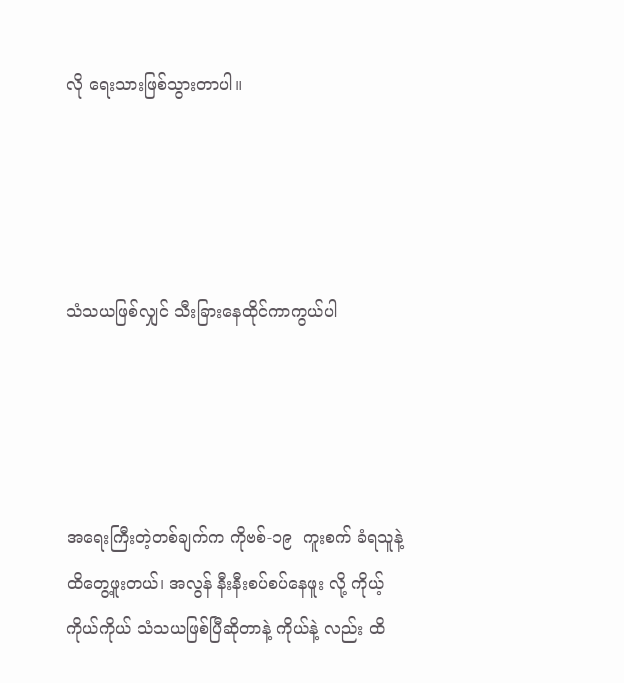လို ရေးသားဖြစ်သွားတာပါ။




သံသယဖြစ်လျှင် သီးခြားနေထိုင်ကာကွယ်ပါ




အရေးကြီးတဲ့တစ်ချက်က ကိုဗစ်-၁၉  ကူးစက် ခံရသူနဲ့ ထိတွေ့ဖူးတယ်၊ အလွန် နီးနီးစပ်စပ်နေဖူး လို့ ကိုယ့်ကိုယ်ကိုယ် သံသယဖြစ်ပြီဆိုတာနဲ့ ကိုယ်နဲ့ လည်း ထိ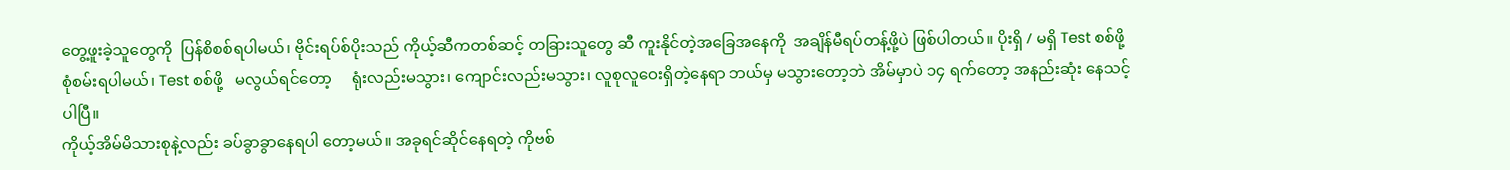တွေ့ဖူးခဲ့သူတွေကို  ပြန်စိစစ်ရပါမယ်၊ ဗိုင်းရပ်စ်ပိုးသည် ကိုယ့်ဆီကတစ်ဆင့် တခြားသူတွေ ဆီ ကူးနိုင်တဲ့အခြေအနေကို  အချိန်မီရပ်တန့်ဖို့ပဲ ဖြစ်ပါတယ်။ ပိုးရှိ / မရှိ Test စစ်ဖို့ စုံစမ်းရပါမယ်၊ Test စစ်ဖို့   မလွယ်ရင်တော့     ရုံးလည်းမသွား၊ ကျောင်းလည်းမသွား၊ လူစုလူဝေးရှိတဲ့နေရာ ဘယ်မှ မသွားတော့ဘဲ အိမ်မှာပဲ ၁၄ ရက်တော့ အနည်းဆုံး နေသင့်ပါပြီ။
ကိုယ့်အိမ်မိသားစုနဲ့လည်း ခပ်ခွာခွာနေရပါ တော့မယ်။ အခုရင်ဆိုင်နေရတဲ့ ကိုဗစ်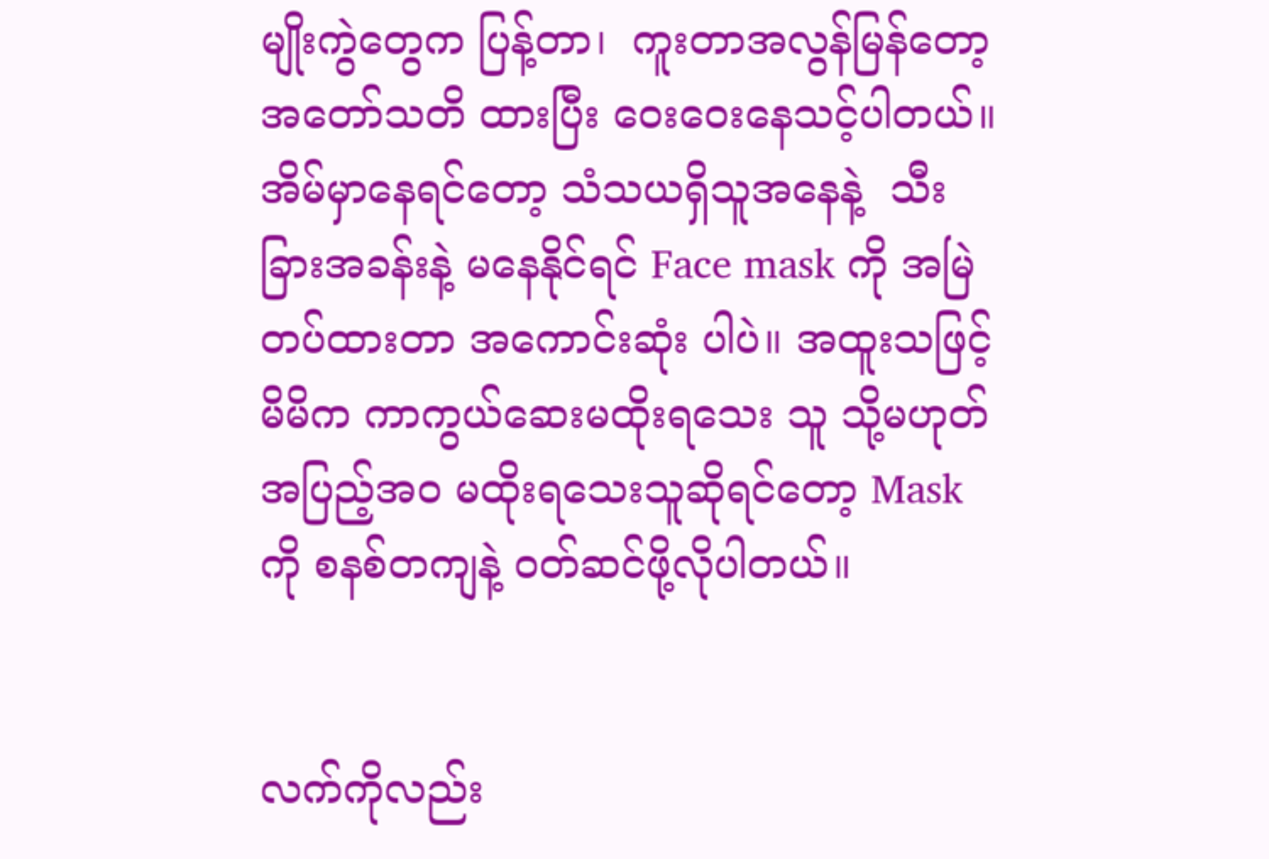မျိုးကွဲတွေက ပြန့်တာ၊  ကူးတာအလွန်မြန်တော့ အတော်သတိ ထားပြီး ဝေးဝေးနေသင့်ပါတယ်။ အိမ်မှာနေရင်တော့ သံသယရှိသူအနေနဲ့  သီးခြားအခန်းနဲ့ မနေနိုင်ရင် Face mask ကို အမြဲတပ်ထားတာ အကောင်းဆုံး ပါပဲ။ အထူးသဖြင့် မိမိက ကာကွယ်ဆေးမထိုးရသေး သူ သို့မဟုတ် အပြည့်အဝ မထိုးရသေးသူဆိုရင်တော့ Mask ကို စနစ်တကျနဲ့ ဝတ်ဆင်ဖို့လိုပါတယ်။


လက်ကိုလည်း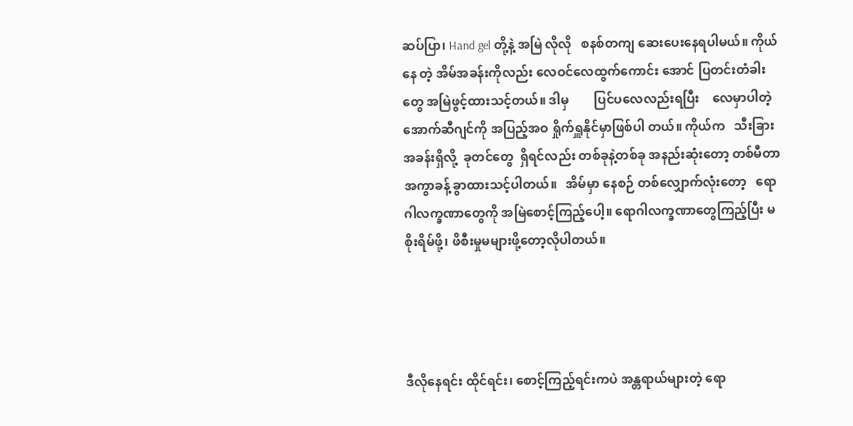ဆပ်ပြာ၊ Hand gel တို့နဲ့ အမြဲ လိုလို   စနစ်တကျ ဆေးပေးနေရပါမယ်။ ကိုယ်နေ တဲ့ အိမ်အခန်းကိုလည်း လေဝင်လေထွက်ကောင်း အောင် ပြတင်းတံခါးတွေ အမြဲဖွင့်ထားသင့်တယ်။ ဒါမှ        ပြင်ပလေလည်းရပြီး    လေမှာပါတဲ့ အောက်ဆီဂျင်ကို အပြည့်အဝ ရှိုက်ရှူနိုင်မှာဖြစ်ပါ တယ်။ ကိုယ်က   သီးခြားအခန်းရှိလို့  ခုတင်တွေ  ရှိရင်လည်း တစ်ခုနဲ့တစ်ခု အနည်းဆုံးတော့ တစ်မီတာ အကွာခန့် ခွာထားသင့်ပါတယ်။   အိမ်မှာ နေစဉ် တစ်လျှောက်လုံးတော့   ရောဂါလက္ခဏာတွေကို အမြဲစောင့်ကြည့်ပေါ့။ ရောဂါလက္ခဏာတွေကြည့်ပြီး မစိုးရိမ်ဖို့၊ ဖိစီးမှုမများဖို့တော့လိုပါတယ်။




ဒီလိုနေရင်း ထိုင်ရင်း၊ စောင့်ကြည့်ရင်းကပဲ အန္တရာယ်များတဲ့ ရော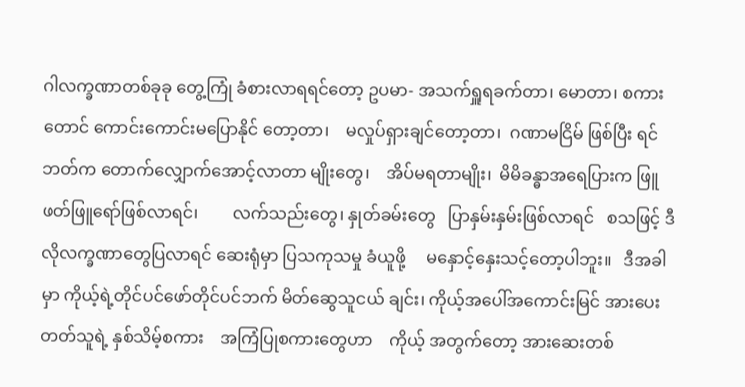ဂါလက္ခဏာတစ်ခုခု တွေ့ကြုံ ခံစားလာရရင်တော့ ဥပမာ- အသက်ရှူရခက်တာ၊ မောတာ၊ စကားတောင် ကောင်းကောင်းမပြောနိုင် တော့တာ၊    မလှုပ်ရှားချင်တော့တာ၊  ဂဏာမငြိမ် ဖြစ်ပြီး ရင်ဘတ်က တောက်လျှောက်အောင့်လာတာ မျိုးတွေ၊    အိပ်မရတာမျိုး၊  မိမိခန္ဓာအရေပြားက ဖြူဖတ်ဖြူရော်ဖြစ်လာရင်၊        လက်သည်းတွေ၊ နှုတ်ခမ်းတွေ   ပြာနှမ်းနှမ်းဖြစ်လာရင်   စသဖြင့် ဒီလိုလက္ခဏာတွေပြလာရင် ဆေးရုံမှာ ပြသကုသမှု ခံယူဖို့     မနှောင့်နှေးသင့်တော့ပါဘူး။   ဒီအခါမှာ ကိုယ့်ရဲ့တိုင်ပင်ဖော်တိုင်ပင်ဘက် မိတ်ဆွေသူငယ် ချင်း၊ ကိုယ့်အပေါ်အကောင်းမြင် အားပေးတတ်သူရဲ့ နှစ်သိမ့်စကား    အကြံပြုစကားတွေဟာ    ကိုယ့် အတွက်တော့ အားဆေးတစ်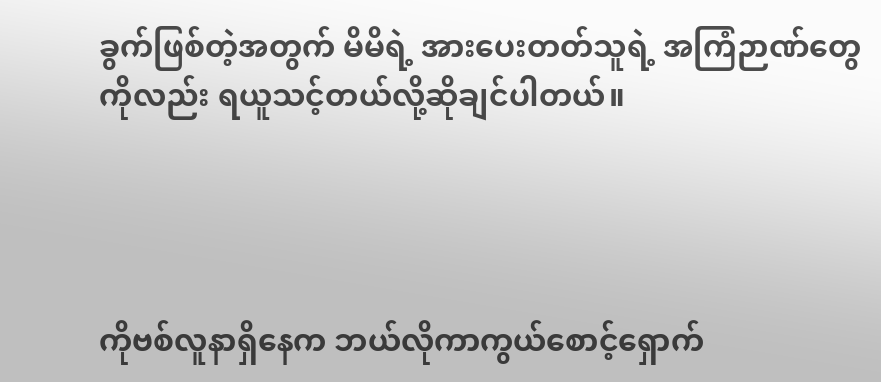ခွက်ဖြစ်တဲ့အတွက် မိမိရဲ့ အားပေးတတ်သူရဲ့ အကြံဉာဏ်တွေကိုလည်း ရယူသင့်တယ်လို့ဆိုချင်ပါတယ်။




ကိုဗစ်လူနာရှိနေက ဘယ်လိုကာကွယ်စောင့်ရှောက်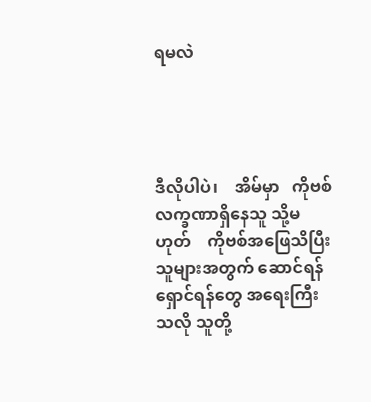ရမလဲ




ဒီလိုပါပဲ၊    အိမ်မှာ   ကိုဗစ်လက္ခဏာရှိနေသူ သို့မဟုတ်    ကိုဗစ်အဖြေသိပြီးသူများအတွက် ဆောင်ရန်ရှောင်ရန်တွေ အရေးကြီးသလို သူတို့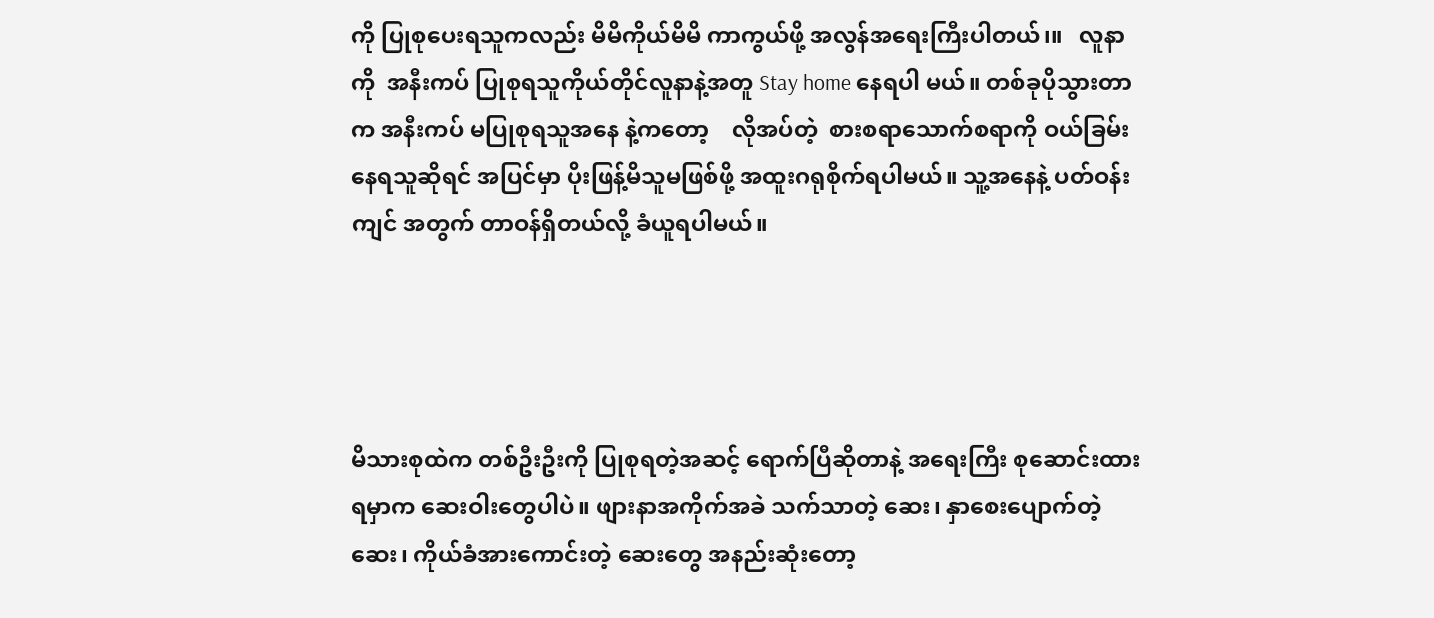ကို ပြုစုပေးရသူကလည်း မိမိကိုယ်မိမိ ကာကွယ်ဖို့ အလွန်အရေးကြီးပါတယ်၊။   လူနာကို  အနီးကပ် ပြုစုရသူကိုယ်တိုင်လူနာနဲ့အတူ Stay home နေရပါ မယ်။ တစ်ခုပိုသွားတာက အနီးကပ် မပြုစုရသူအနေ နဲ့ကတော့    လိုအပ်တဲ့  စားစရာသောက်စရာကို ဝယ်ခြမ်းနေရသူဆိုရင် အပြင်မှာ ပိုးဖြန့်မိသူမဖြစ်ဖို့ အထူးဂရုစိုက်ရပါမယ်။ သူ့အနေနဲ့ ပတ်ဝန်းကျင် အတွက် တာဝန်ရှိတယ်လို့ ခံယူရပါမယ်။




မိသားစုထဲက တစ်ဦးဦးကို ပြုစုရတဲ့အဆင့် ရောက်ပြီဆိုတာနဲ့ အရေးကြီး စုဆောင်းထားရမှာက ဆေးဝါးတွေပါပဲ။ ဖျားနာအကိုက်အခဲ သက်သာတဲ့ ဆေး၊ နှာစေးပျောက်တဲ့ဆေး၊ ကိုယ်ခံအားကောင်းတဲ့ ဆေးတွေ အနည်းဆုံးတော့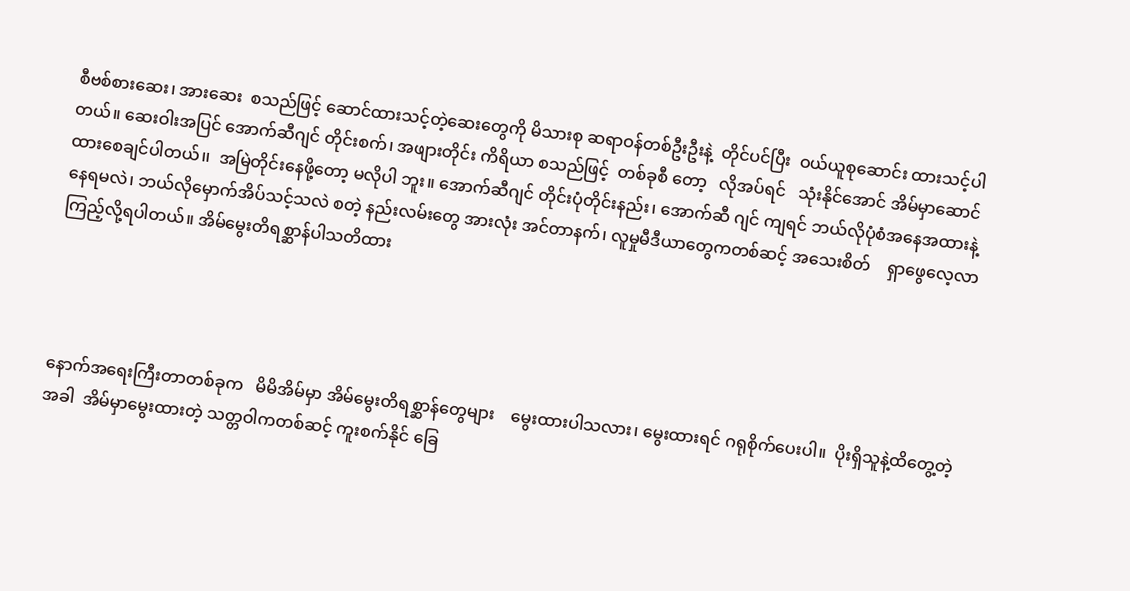စီဗစ်စားဆေး၊ အားဆေး  စသည်ဖြင့် ဆောင်ထားသင့်တဲ့ဆေးတွေကို မိသားစု ဆရာဝန်တစ်ဦးဦးနဲ့  တိုင်ပင်ပြီး  ဝယ်ယူစုဆောင်း ထားသင့်ပါတယ်။ ဆေးဝါးအပြင် အောက်ဆီဂျင် တိုင်းစက်၊ အဖျားတိုင်း ကိရိယာ စသည်ဖြင့်  တစ်ခုစီ တော့   လိုအပ်ရင်   သုံးနိုင်အောင် အိမ်မှာဆောင် ထားစေချင်ပါတယ်၊၊  အမြဲတိုင်းနေဖို့တော့ မလိုပါ ဘူး။ အောက်ဆီဂျင် တိုင်းပုံတိုင်းနည်း၊ အောက်ဆီ ဂျင် ကျရင် ဘယ်လိုပုံစံအနေအထားနဲ့ နေရမလဲ၊ ဘယ်လိုမှောက်အိပ်သင့်သလဲ စတဲ့ နည်းလမ်းတွေ အားလုံး အင်တာနက်၊ လူမှုမီဒီယာတွေကတစ်ဆင့် အသေးစိတ်    ရှာဖွေလေ့လာကြည့်လို့ရပါတယ်။ အိမ်မွေးတိရစ္ဆာန်ပါသတိထား




နောက်အရေးကြီးတာတစ်ခုက   မိမိအိမ်မှာ အိမ်မွေးတိရစ္ဆာန်တွေများ    မွေးထားပါသလား၊ မွေးထားရင် ဂရုစိုက်ပေးပါ။  ပိုးရှိသူနဲ့ထိတွေ့တဲ့အခါ  အိမ်မှာမွေးထားတဲ့ သတ္တဝါကတစ်ဆင့် ကူးစက်နိုင် ခြေ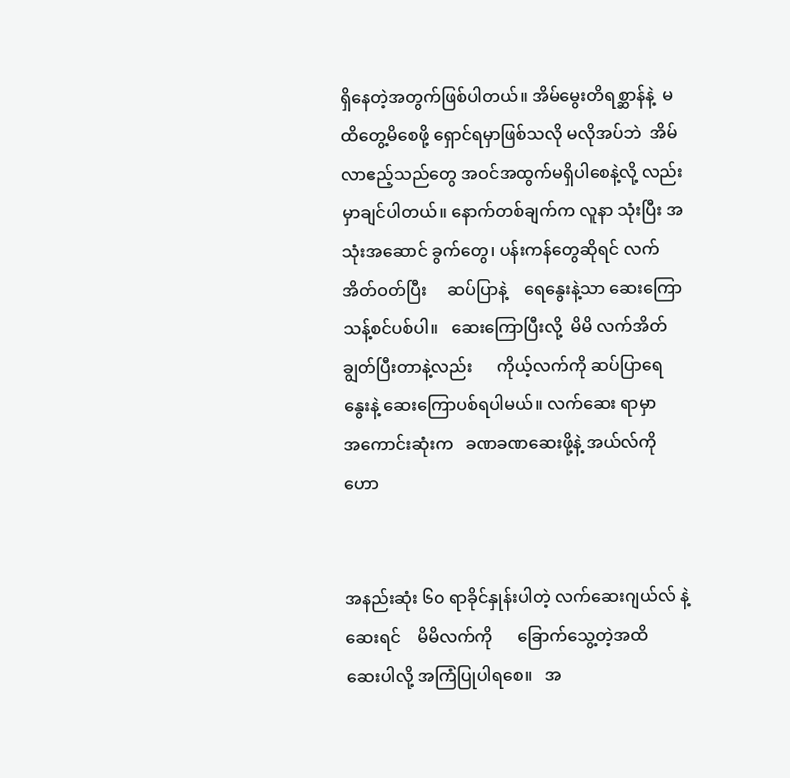ရှိနေတဲ့အတွက်ဖြစ်ပါတယ်။ အိမ်မွေးတိရစ္ဆာန်နဲ့  မထိတွေ့မိစေဖို့ ရှောင်ရမှာဖြစ်သလို မလိုအပ်ဘဲ  အိမ်လာဧည့်သည်တွေ အဝင်အထွက်မရှိပါစေနဲ့လို့ လည်း မှာချင်ပါတယ်။ နောက်တစ်ချက်က လူနာ သုံးပြီး အသုံးအဆောင် ခွက်တွေ၊ ပန်းကန်တွေဆိုရင် လက်အိတ်ဝတ်ပြီး     ဆပ်ပြာနဲ့    ရေနွေးနဲ့သာ ဆေးကြောသန့်စင်ပစ်ပါ။   ဆေးကြောပြီးလို့  မိမိ လက်အိတ်ချွတ်ပြီးတာနဲ့လည်း      ကိုယ့်လက်ကို ဆပ်ပြာရေနွေးနဲ့ ဆေးကြောပစ်ရပါမယ်။ လက်ဆေး ရာမှာ    အကောင်းဆုံးက   ခဏခဏဆေးဖို့နဲ့ အယ်လ်ကိုဟော


အနည်းဆုံး ၆၀ ရာခိုင်နှုန်းပါတဲ့ လက်ဆေးဂျယ်လ် နဲ့ဆေးရင်    မိမိလက်ကို      ခြောက်သွေ့တဲ့အထိ   ဆေးပါလို့ အကြံပြုပါရစေ။   အ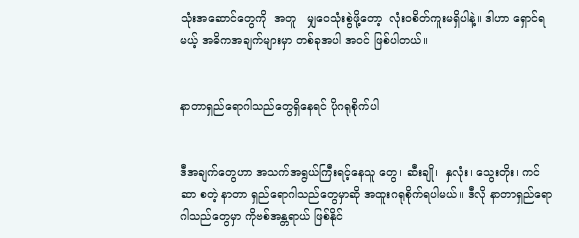သုံးအဆောင်တွေကို  အတူ   မျှဝေသုံးစွဲဖို့တော့  လုံးဝစိတ်ကူးမရှိပါနဲ့။ ဒါဟာ ရှောင်ရမယ့် အဓိကအချက်များမှာ တစ်ခုအပါ အဝင် ဖြစ်ပါတယ်။


နာတာရှည်ရောဂါသည်တွေရှိနေရင် ပိုဂရုစိုက်ပါ


ဒီအချက်တွေဟာ အသက်အရွယ်ကြီးရင့်နေသူ တွေ၊ ဆီးချို၊  နှလုံး၊ သွေးတိုး၊ ကင်ဆာ စတဲ့ နာတာ ရှည်ရောဂါသည်တွေမှာဆို အထူးဂရုစိုက်ရပါမယ်။ ဒီလို နာတာရှည်ရောဂါသည်တွေမှာ ကိုဗစ်အန္တရာယ် ဖြစ်နိုင်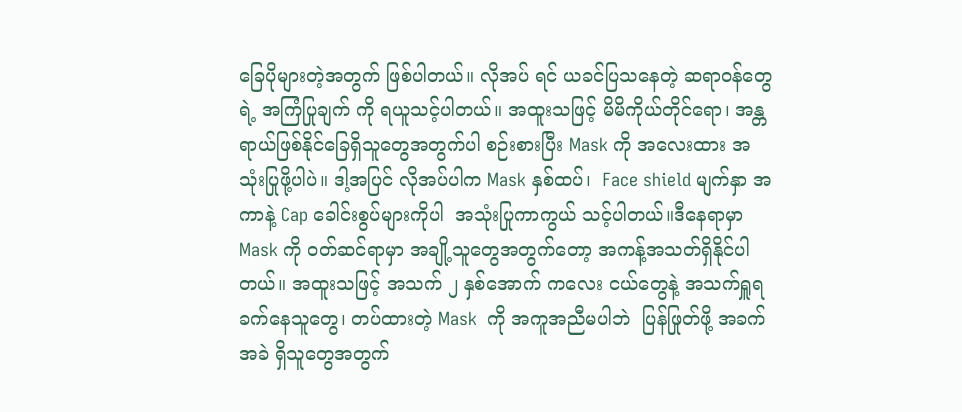ခြေပိုများတဲ့အတွက် ဖြစ်ပါတယ်။ လိုအပ် ရင် ယခင်ပြသနေတဲ့ ဆရာဝန်တွေရဲ့ အကြံပြုချက် ကို ရယူသင့်ပါတယ်။ အထူးသဖြင့် မိမိကိုယ်တိုင်ရော၊ အန္တရာယ်ဖြစ်နိုင်ခြေရှိသူတွေအတွက်ပါ စဉ်းစားပြီး Mask ကို အလေးထား အသုံးပြုဖို့ပါပဲ။ ဒါ့အပြင် လိုအပ်ပါက Mask နှစ်ထပ်၊  Face shield မျက်နှာ အကာနဲ့ Cap ခေါင်းစွပ်များကိုပါ  အသုံးပြုကာကွယ် သင့်ပါတယ်။ဒီနေရာမှာ Mask ကို ဝတ်ဆင်ရာမှာ အချို့သူတွေအတွက်တော့ အကန့်အသတ်ရှိနိုင်ပါ တယ်။ အထူးသဖြင့် အသက် ၂ နှစ်အောက် ကလေး ငယ်တွေနဲ့ အသက်ရှူရခက်နေသူတွေ၊ တပ်ထားတဲ့ Mask  ကို အကူအညီမပါဘဲ  ပြန်ဖြုတ်ဖို့ အခက်အခဲ ရှိသူတွေအတွက်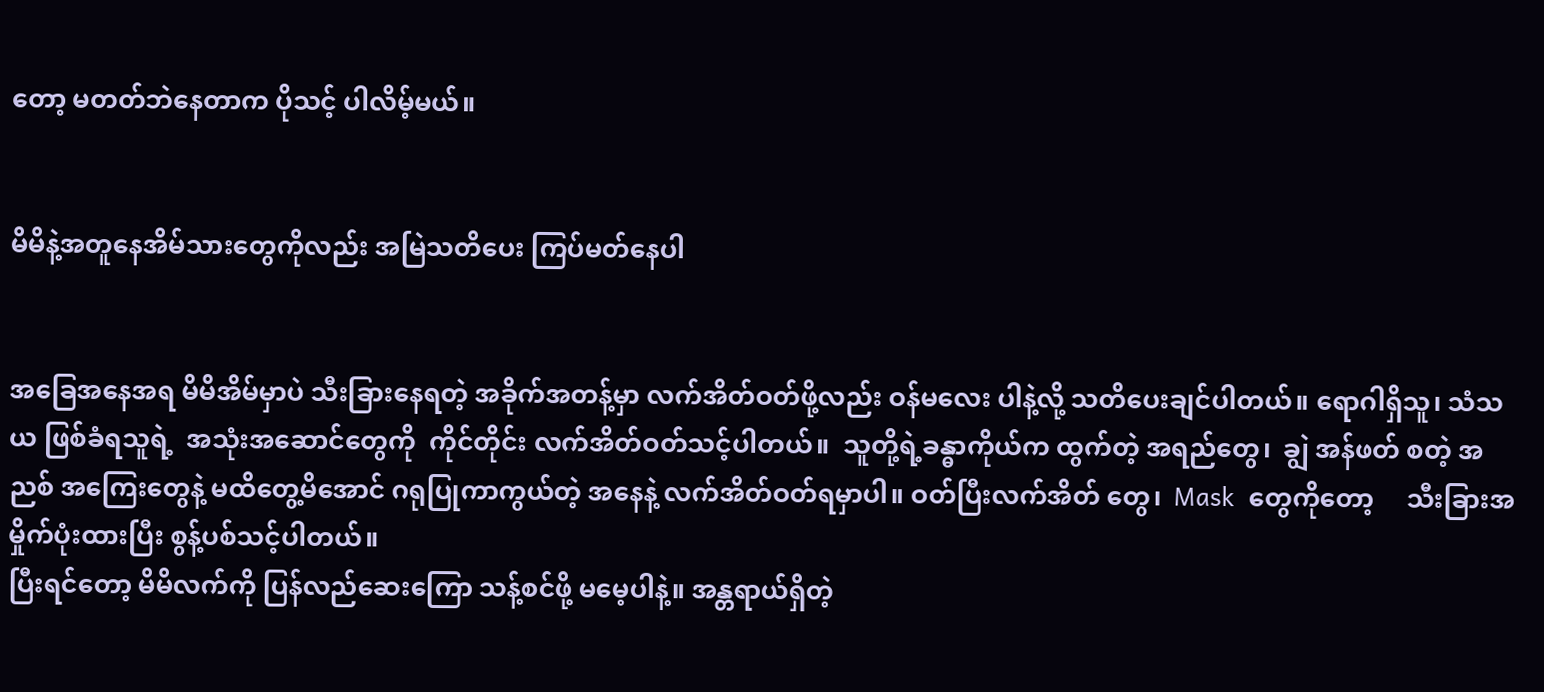တော့ မတတ်ဘဲနေတာက ပိုသင့် ပါလိမ့်မယ်။


မိမိနဲ့အတူနေအိမ်သားတွေကိုလည်း အမြဲသတိပေး ကြပ်မတ်နေပါ


အခြေအနေအရ မိမိအိမ်မှာပဲ သီးခြားနေရတဲ့ အခိုက်အတန့်မှာ လက်အိတ်ဝတ်ဖို့လည်း ဝန်မလေး ပါနဲ့လို့ သတိပေးချင်ပါတယ်။ ရောဂါရှိသူ၊ သံသယ ဖြစ်ခံရသူရဲ့  အသုံးအဆောင်တွေကို  ကိုင်တိုင်း လက်အိတ်ဝတ်သင့်ပါတယ်။  သူတို့ရဲ့ခန္ဓာကိုယ်က ထွက်တဲ့ အရည်တွေ၊  ချွဲ အန်ဖတ် စတဲ့ အညစ် အကြေးတွေနဲ့ မထိတွေ့မိအောင် ဂရုပြုကာကွယ်တဲ့ အနေနဲ့ လက်အိတ်ဝတ်ရမှာပါ။ ဝတ်ပြီးလက်အိတ် တွေ၊  Mask  တွေကိုတော့     သီးခြားအမှိုက်ပုံးထားပြီး စွန့်ပစ်သင့်ပါတယ်။
ပြီးရင်တော့ မိမိလက်ကို ပြန်လည်ဆေးကြော သန့်စင်ဖို့ မမေ့ပါနဲ့။ အန္တရာယ်ရှိတဲ့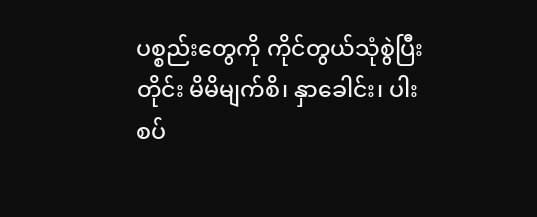ပစ္စည်းတွေကို ကိုင်တွယ်သုံစွဲပြီးတိုင်း မိမိမျက်စိ၊ နှာခေါင်း၊ ပါးစပ်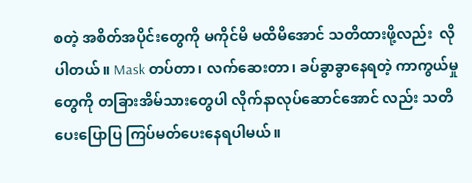စတဲ့ အစိတ်အပိုင်းတွေကို မကိုင်မိ မထိမိအောင် သတိထားဖို့လည်း  လိုပါတယ်။ Mask တပ်တာ၊ လက်ဆေးတာ၊ ခပ်ခွာခွာနေရတဲ့ ကာကွယ်မှုတွေကို တခြားအိမ်သားတွေပါ လိုက်နာလုပ်ဆောင်အောင် လည်း သတိပေးပြောပြ ကြပ်မတ်ပေးနေရပါမယ်။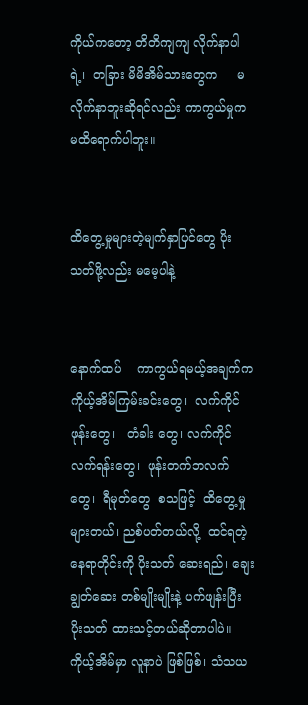ကိုယ်ကတော့ တိတိကျကျ လိုက်နာပါရဲ့၊  တခြား မိမိအိမ်သားတွေက     မလိုက်နာဘူးဆိုရင်လည်း ကာကွယ်မှုက မထိရောက်ပါဘူး။


ထိတွေ့မှုများတဲ့မျက်နှာပြင်တွေ ပိုးသတ်ဖို့လည်း မမေ့ပါနဲ့


နောက်ထပ်    ကာကွယ်ရမယ့်အချက်က ကိုယ့်အိမ်ကြမ်းခင်းတွေ၊  လက်ကိုင်ဖုန်းတွေ၊   တံခါး တွေ၊ လက်ကိုင်လက်ရန်းတွေ၊  ဖုန်းတက်ဘလက် တွေ၊  ရီမုတ်တွေ  စသဖြင့်  ထိတွေ့မှုများတယ်၊ ညစ်ပတ်တယ်လို့  ထင်ရတဲ့နေရာတိုင်းကို ပိုးသတ် ဆေးရည်၊ ချေးချွတ်ဆေး တစ်မျိုးမျိုးနဲ့ ပက်ဖျန်းပြီး ပိုးသတ် ထားသင့်တယ်ဆိုတာပါပဲ။ ကိုယ့်အိမ်မှာ လူနာပဲ ဖြစ်ဖြစ်၊ သံသယ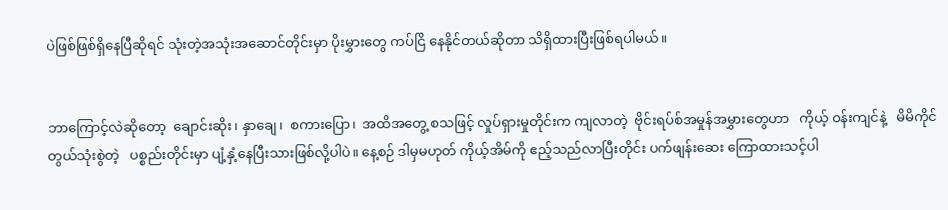ပဲဖြစ်ဖြစ်ရှိနေပြီဆိုရင် သုံးတဲ့အသုံးအဆောင်တိုင်းမှာ ပိုးမွှားတွေ ကပ်ငြိ နေနိုင်တယ်ဆိုတာ သိရှိထားပြီးဖြစ်ရပါမယ်။


ဘာကြောင့်လဲဆိုတော့  ချောင်းဆိုး၊ နှာချေ၊  စကားပြော၊  အထိအတွေ့ စသဖြင့် လှုပ်ရှားမှုတိုင်းက ကျလာတဲ့  ဗိုင်းရပ်စ်အမှုန်အမွှားတွေဟာ   ကိုယ့် ဝန်းကျင်နဲ့   မိမိကိုင်တွယ်သုံးစွဲတဲ့   ပစ္စည်းတိုင်းမှာ ပျံ့နှံ့နေပြီးသားဖြစ်လို့ပါပဲ။ နေ့စဉ် ဒါမှမဟုတ် ကိုယ့်အိမ်ကို ဧည့်သည်လာပြီးတိုင်း ပက်ဖျန်းဆေး ကြောထားသင့်ပါ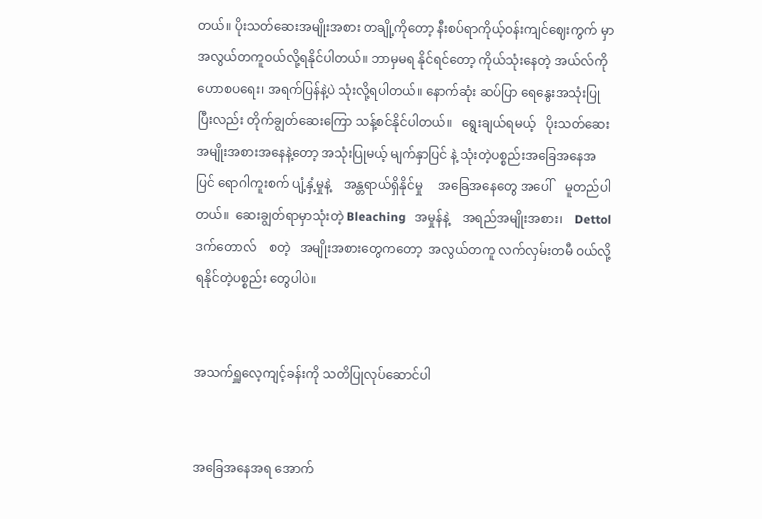တယ်။ ပိုးသတ်ဆေးအမျိုးအစား တချို့ကိုတော့ နီးစပ်ရာကိုယ့်ဝန်းကျင်ဈေးကွက် မှာ  အလွယ်တကူဝယ်လို့ရနိုင်ပါတယ်။ ဘာမှမရ နိုင်ရင်တော့ ကိုယ်သုံးနေတဲ့ အယ်လ်ကိုဟောစပရေး၊ အရက်ပြန်နဲ့ပဲ သုံးလို့ရပါတယ်။ နောက်ဆုံး ဆပ်ပြာ ရေနွေးအသုံးပြုပြီးလည်း တိုက်ချွတ်ဆေးကြော သန့်စင်နိုင်ပါတယ်။   ရွေးချယ်ရမယ့်   ပိုးသတ်ဆေး အမျိုးအစားအနေနဲ့တော့ အသုံးပြုမယ့် မျက်နှာပြင် နဲ့ သုံးတဲ့ပစ္စည်းအခြေအနေအပြင် ရောဂါကူးစက် ပျံ့နှံ့မှုနဲ့    အန္တရာယ်ရှိနိုင်မှု     အခြေအနေတွေ အပေါ်    မူတည်ပါတယ်။  ဆေးချွတ်ရာမှာသုံးတဲ့ Bleaching   အမှုန်နဲ့    အရည်အမျိုးအစား၊    Dettol ဒက်တောလ်    စတဲ့   အမျိုးအစားတွေကတော့  အလွယ်တကူ လက်လှမ်းတမီ ဝယ်လို့ရနိုင်တဲ့ပစ္စည်း တွေပါပဲ။


အသက်ရှူလေ့ကျင့်ခန်းကို သတိပြုလုပ်ဆောင်ပါ


အခြေအနေအရ အောက်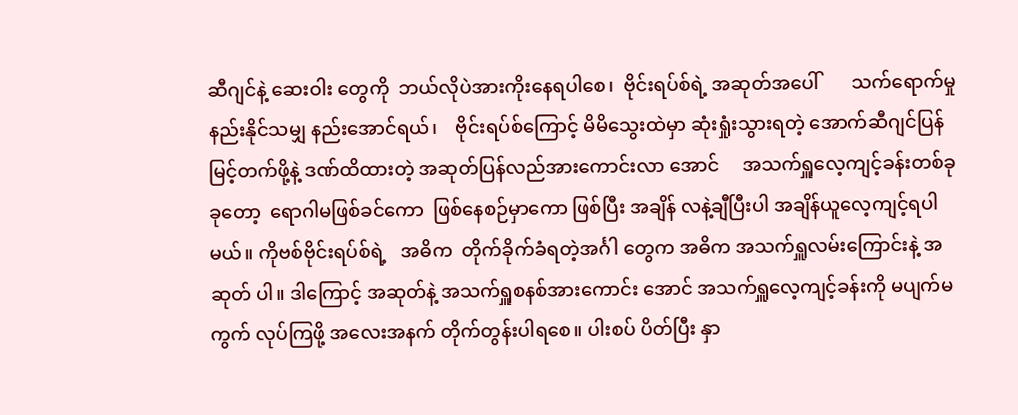ဆီဂျင်နဲ့ ဆေးဝါး တွေကို  ဘယ်လိုပဲအားကိုးနေရပါစေ၊  ဗိုင်းရပ်စ်ရဲ့ အဆုတ်အပေါ်       သက်ရောက်မှုနည်းနိုင်သမျှ နည်းအောင်ရယ်၊    ဗိုင်းရပ်စ်ကြောင့် မိမိသွေးထဲမှာ ဆုံးရှုံးသွားရတဲ့ အောက်ဆီဂျင်ပြန်မြင့်တက်ဖို့နဲ့ ဒဏ်ထိထားတဲ့ အဆုတ်ပြန်လည်အားကောင်းလာ အောင်     အသက်ရှူလေ့ကျင့်ခန်းတစ်ခုခုတော့  ရောဂါမဖြစ်ခင်ကော  ဖြစ်နေစဉ်မှာကော ဖြစ်ပြီး အချိန် လနဲ့ချီပြီးပါ အချိန်ယူလေ့ကျင့်ရပါမယ်။ ကိုဗစ်ဗိုင်းရပ်စ်ရဲ့   အဓိက  တိုက်ခိုက်ခံရတဲ့အင်္ဂါ တွေက အဓိက အသက်ရှူလမ်းကြောင်းနဲ့ အဆုတ် ပါ။ ဒါကြောင့် အဆုတ်နဲ့ အသက်ရှူစနစ်အားကောင်း အောင် အသက်ရှူလေ့ကျင့်ခန်းကို မပျက်မကွက် လုပ်ကြဖို့ အလေးအနက် တိုက်တွန်းပါရစေ။ ပါးစပ် ပိတ်ပြီး နှာ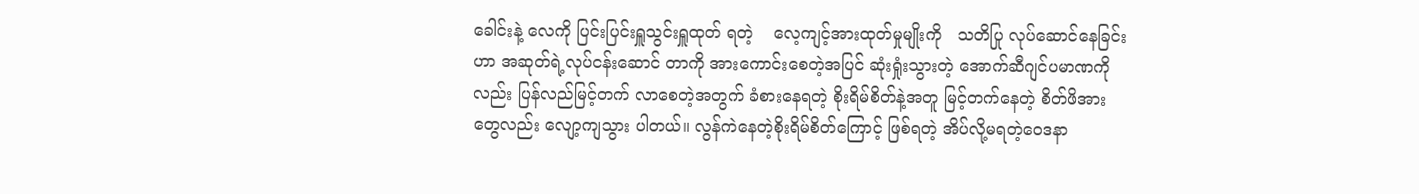ခေါင်းနဲ့ လေကို ပြင်းပြင်းရှူသွင်းရှူထုတ် ရတဲ့    လေ့ကျင့်အားထုတ်မှုမျိုးကို   သတိပြု လုပ်ဆောင်နေခြင်းဟာ အဆုတ်ရဲ့လုပ်ငန်းဆောင် တာကို အားကောင်းစေတဲ့အပြင် ဆုံးရှုံးသွားတဲ့ အောက်ဆီဂျင်ပမာဏကိုလည်း ပြန်လည်မြင့်တက် လာစေတဲ့အတွက် ခံစားနေရတဲ့ စိုးရိမ်စိတ်နဲ့အတူ မြင့်တက်နေတဲ့ စိတ်ဖိအားတွေလည်း လျော့ကျသွား ပါတယ်။ လွန်ကဲနေတဲ့စိုးရိမ်စိတ်ကြောင့် ဖြစ်ရတဲ့ အိပ်လို့မရတဲ့ဝေဒနာ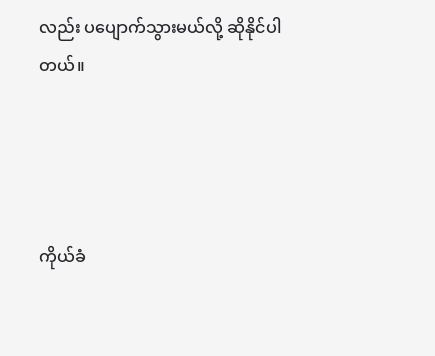လည်း ပပျောက်သွားမယ်လို့ ဆိုနိုင်ပါတယ်။




ကိုယ်ခံ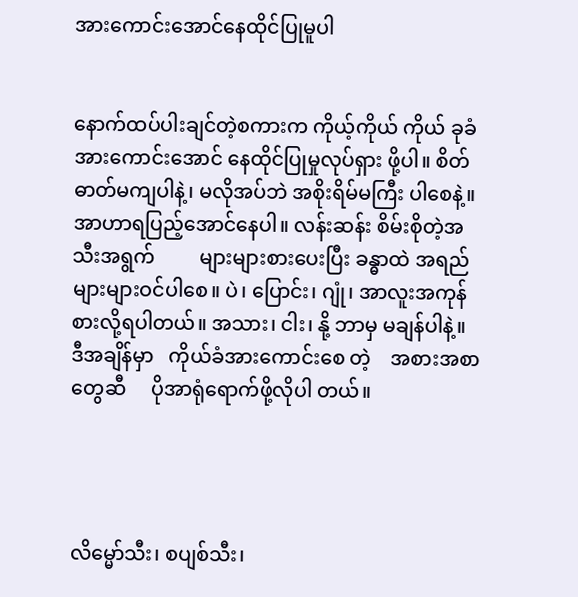အားကောင်းအောင်နေထိုင်ပြုမူပါ


နောက်ထပ်ပါးချင်တဲ့စကားက ကိုယ့်ကိုယ် ကိုယ် ခုခံအားကောင်းအောင် နေထိုင်ပြုမှုလုပ်ရှား ဖို့ပါ။ စိတ်ဓာတ်မကျပါနဲ့၊ မလိုအပ်ဘဲ အစိုးရိမ်မကြီး ပါစေနဲ့။   အာဟာရပြည့်အောင်နေပါ။ လန်းဆန်း စိမ်းစိုတဲ့အသီးအရွက်         များများစားပေးပြီး ခန္ဓာထဲ အရည်များများဝင်ပါစေ။ ပဲ၊ ပြောင်း၊ ဂျုံ၊ အာလူးအကုန်စားလို့ရပါတယ်။ အသား၊ ငါး၊ နို့ ဘာမှ မချန်ပါနဲ့။   ဒီအချိန်မှာ   ကိုယ်ခံအားကောင်းစေ တဲ့    အစားအစာတွေဆီ     ပိုအာရုံရောက်ဖို့လိုပါ တယ်။




လိမ္မော်သီး၊ စပျစ်သီး၊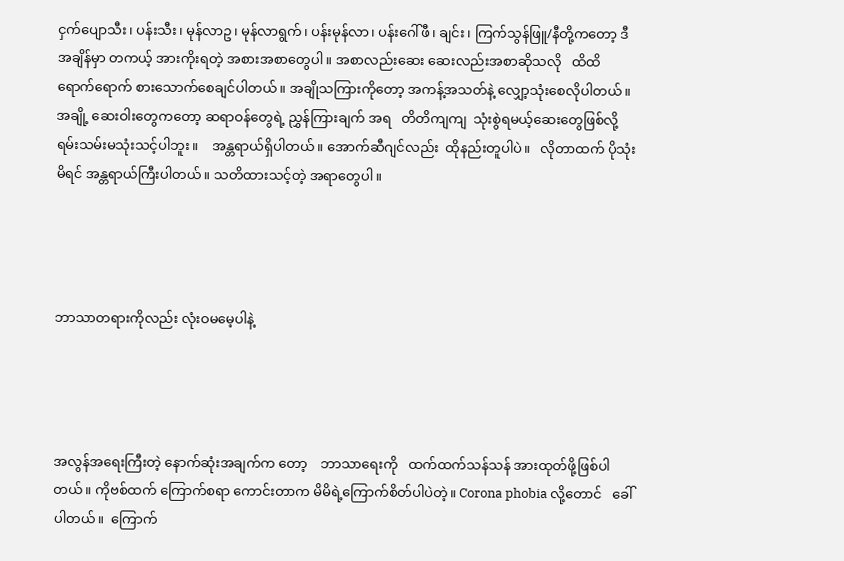ငှက်ပျောသီး၊ ပန်းသီး၊ မုန်လာဥ၊ မုန်လာရွက်၊ ပန်းမုန်လာ၊ ပန်းဂေါ်ဖီ၊ ချင်း၊ ကြက်သွန်ဖြူ/နီတို့ကတော့ ဒီအချိန်မှာ တကယ့် အားကိုးရတဲ့ အစားအစာတွေပါ။ အစာလည်းဆေး ဆေးလည်းအစာဆိုသလို   ထိထိရောက်ရောက် စားသောက်စေချင်ပါတယ်။ အချိုသကြားကိုတော့ အကန့်အသတ်နဲ့ လျှော့သုံးစေလိုပါတယ်။ အချို့ ဆေးဝါးတွေကတော့ ဆရာဝန်တွေရဲ့ ညွှန်ကြားချက် အရ   တိတိကျကျ  သုံးစွဲရမယ့်ဆေးတွေဖြစ်လို့ ရမ်းသမ်းမသုံးသင့်ပါဘူး။    အန္တရာယ်ရှိပါတယ်။ အောက်ဆီဂျင်လည်း  ထိုနည်းတူပါပဲ။   လိုတာထက် ပိုသုံးမိရင် အန္တရာယ်ကြီးပါတယ်။ သတိထားသင့်တဲ့ အရာတွေပါ။




ဘာသာတရားကိုလည်း လုံးဝမမေ့ပါနဲ့




အလွန်အရေးကြီးတဲ့ နောက်ဆုံးအချက်က တော့    ဘာသာရေးကို   ထက်ထက်သန်သန် အားထုတ်ဖို့ဖြစ်ပါတယ်။ ကိုဗစ်ထက် ကြောက်စရာ ကောင်းတာက မိမိရဲ့ကြောက်စိတ်ပါပဲတဲ့။ Corona phobia လို့တောင်   ခေါ်ပါတယ်။  ကြောက်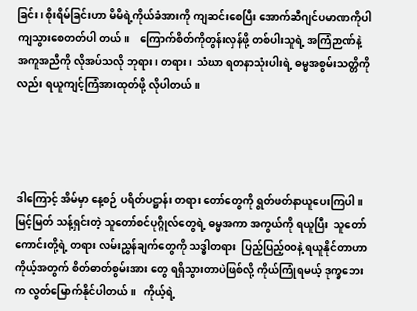ခြင်း၊ စိုးရိမ်ခြင်းဟာ မိမိရဲ့ကိုယ်ခံအားကို ကျဆင်းစေပြီး အောက်ဆီဂျင်ပမာဏကိုပါ   ကျသွားစေတတ်ပါ တယ်။    ကြောက်စိတ်ကိုတွန်းလှန်ဖို့ တစ်ပါးသူရဲ့ အကြံဉာဏ်နဲ့ အကူအညီကို လိုအပ်သလို ဘုရား၊ တရား၊  သံဃာ ရတနာသုံးပါးရဲ့ ဓမ္မအစွမ်းသတ္တိကို လည်း ရယူကျင့်ကြံအားထုတ်ဖို့ လိုပါတယ်။




ဒါကြောင့် အိမ်မှာ နေ့စဉ် ပရိတ်ပဋ္ဌာန်း တရား တော်တွေကို ရွတ်ဖတ်နာယူပေးကြပါ။ မြင့်မြတ် သန့်ရှင်းတဲ့ သူတော်စင်ပုဂ္ဂိုလ်တွေရဲ့ ဓမ္မအကာ အကွယ်ကို ရယူပြီး  သူတော်ကောင်းတို့ရဲ့ တရား လမ်းညွှန်ချက်တွေကို သဒ္ဓါတရား  ပြည့်ပြည့်၀၀နဲ့ ရယူနိုင်တာဟာ ကိုယ့်အတွက် စိတ်ဓာတ်စွမ်းအား တွေ ရရှိသွားတာပဲဖြစ်လို့ ကိုယ်ကြုံရမယ့် ဒုက္ခဘေး က လွတ်မြောက်နိုင်ပါတယ်။   ကိုယ့်ရဲ့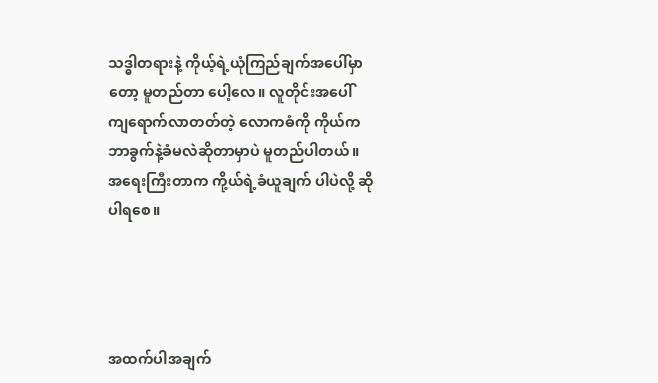သဒ္ဓါတရားနဲ့ ကိုယ့်ရဲ့ယုံကြည်ချက်အပေါ်မှာတော့ မူတည်တာ ပေါ့လေ။ လူတိုင်းအပေါ်  ကျရောက်လာတတ်တဲ့ လောကဓံကို ကိုယ်က ဘာခွက်နဲ့ခံမလဲဆိုတာမှာပဲ မူတည်ပါတယ်။ အရေးကြီးတာက ကို့ယ်ရဲ့ခံယူချက် ပါပဲလို့ ဆိုပါရစေ။




အထက်ပါအချက်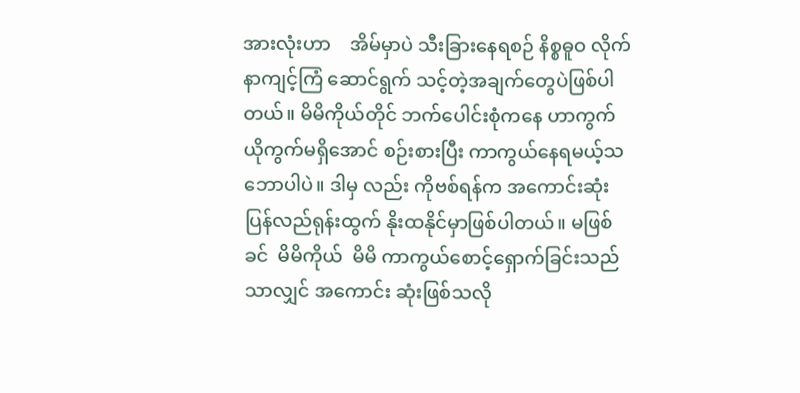အားလုံးဟာ    အိမ်မှာပဲ သီးခြားနေရစဉ် နိစ္စဓူဝ လိုက်နာကျင့်ကြံ ဆောင်ရွက် သင့်တဲ့အချက်တွေပဲဖြစ်ပါတယ်။ မိမိကိုယ်တိုင် ဘက်ပေါင်းစုံကနေ ဟာကွက်ယိုကွက်မရှိအောင် စဉ်းစားပြီး ကာကွယ်နေရမယ့်သဘောပါပဲ။ ဒါမှ လည်း ကိုဗစ်ရန်က အကောင်းဆုံး ပြန်လည်ရုန်းထွက် နိုးထနိုင်မှာဖြစ်ပါတယ်။ မဖြစ်ခင်  မိမိကိုယ်  မိမိ ကာကွယ်စောင့်ရှောက်ခြင်းသည်သာလျှင် အကောင်း ဆုံးဖြစ်သလို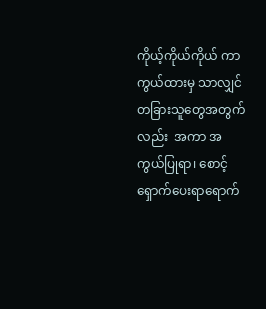ကိုယ့်ကိုယ်ကိုယ် ကာကွယ်ထားမှ သာလျှင်   တခြားသူတွေအတွက်လည်း  အကာ အကွယ်ပြုရာ၊ စောင့်ရှောက်ပေးရာရောက်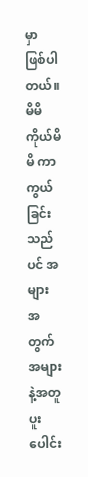မှာ ဖြစ်ပါ တယ်။ မိမိကိုယ်မိမိ ကာကွယ်ခြင်းသည်ပင် အများ အတွက် အများနဲ့အတူ ပူးပေါင်း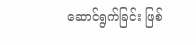ဆောင်ရွက်ခြင်း ဖြစ်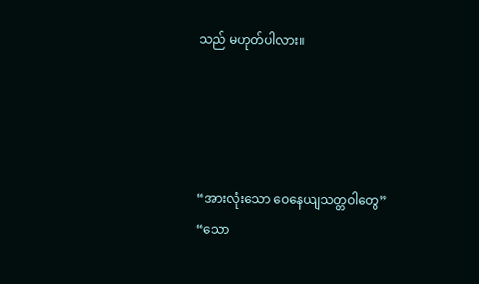သည် မဟုတ်ပါလား။




“အားလုံးသော ဝေနေယျသတ္တဝါတွေ”
“သော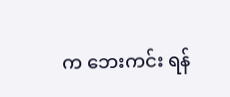က ဘေးကင်း ရန်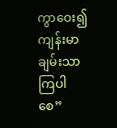ကွာဝေး၍ ကျန်းမာ ချမ်းသာကြပါစေ”